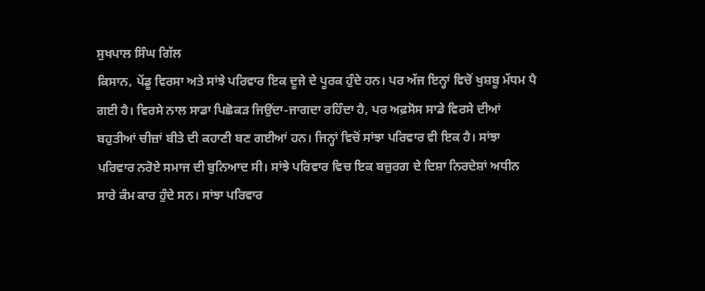ਸੁਖਪਾਲ ਸਿੰਘ ਗਿੱਲ
ਕਿਸਾਨ, ਪੇਂਡੂ ਵਿਰਸਾ ਅਤੇ ਸਾਂਝੇ ਪਰਿਵਾਰ ਇਕ ਦੂਜੇ ਦੇ ਪੂਰਕ ਹੁੰਦੇ ਹਨ। ਪਰ ਅੱਜ ਇਨ੍ਹਾਂ ਵਿਚੋਂ ਖੁਸ਼ਬੂ ਮੱਧਮ ਪੈ ਗਈ ਹੈ। ਵਿਰਸੇ ਨਾਲ ਸਾਡਾ ਪਿਛੋਕੜ ਜਿਉਂਦਾ-ਜਾਗਦਾ ਰਹਿੰਦਾ ਹੈ, ਪਰ ਅਫ਼ਸੋਸ ਸਾਡੇ ਵਿਰਸੇ ਦੀਆਂ ਬਹੁਤੀਆਂ ਚੀਜ਼ਾਂ ਬੀਤੇ ਦੀ ਕਹਾਣੀ ਬਣ ਗਈਆਂ ਹਨ। ਜਿਨ੍ਹਾਂ ਵਿਚੋਂ ਸਾਂਝਾ ਪਰਿਵਾਰ ਵੀ ਇਕ ਹੈ। ਸਾਂਝਾ ਪਰਿਵਾਰ ਨਰੋਏ ਸਮਾਜ ਦੀ ਬੁਨਿਆਦ ਸੀ। ਸਾਂਝੇ ਪਰਿਵਾਰ ਵਿਚ ਇਕ ਬਜ਼ੁਰਗ ਦੇ ਦਿਸ਼ਾ ਨਿਰਦੇਸ਼ਾਂ ਅਧੀਨ ਸਾਰੇ ਕੰਮ ਕਾਰ ਹੁੰਦੇ ਸਨ। ਸਾਂਝਾ ਪਰਿਵਾਰ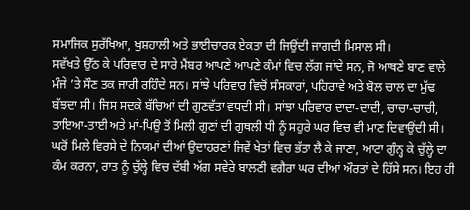ਸਮਾਜਿਕ ਸੁਰੱਖਿਆ, ਖੁਸ਼ਹਾਲੀ ਅਤੇ ਭਾਈਚਾਰਕ ਏਕਤਾ ਦੀ ਜਿਉਂਦੀ ਜਾਗਦੀ ਮਿਸਾਲ ਸੀ।
ਸਵੱਖਤੇ ਉੱਠ ਕੇ ਪਰਿਵਾਰ ਦੇ ਸਾਰੇ ਮੈਂਬਰ ਆਪਣੇ ਆਪਣੇ ਕੰਮਾਂ ਵਿਚ ਲੱਗ ਜਾਂਦੇ ਸਨ, ਜੋ ਆਥਣੇ ਬਾਣ ਵਾਲੇ ਮੰਜੇ ’ਤੇ ਸੌਣ ਤਕ ਜਾਰੀ ਰਹਿੰਦੇ ਸਨ। ਸਾਂਝੇ ਪਰਿਵਾਰ ਵਿਚੋਂ ਸੰਸਕਾਰਾਂ, ਪਹਿਰਾਵੇ ਅਤੇ ਬੋਲ ਚਾਲ ਦਾ ਮੁੱਢ ਬੱਝਦਾ ਸੀ। ਜਿਸ ਸਦਕੇ ਬੱਚਿਆਂ ਦੀ ਗੁਣਵੱਤਾ ਵਧਦੀ ਸੀ। ਸਾਂਝਾ ਪਰਿਵਾਰ ਦਾਦਾ-ਦਾਦੀ, ਚਾਚਾ-ਚਾਚੀ, ਤਾਇਆ-ਤਾਈ ਅਤੇ ਮਾਂ-ਪਿਉ ਤੋਂ ਮਿਲੀ ਗੁਣਾਂ ਦੀ ਗੁਥਲੀ ਧੀ ਨੂੰ ਸਹੁਰੇ ਘਰ ਵਿਚ ਵੀ ਮਾਣ ਦਿਵਾਉਂਦੀ ਸੀ।
ਘਰੋਂ ਮਿਲੇ ਵਿਰਸੇ ਦੇ ਨਿਯਮਾਂ ਦੀਆਂ ਉਦਾਹਰਣਾਂ ਜਿਵੇਂ ਖੇਤਾਂ ਵਿਚ ਭੱਤਾ ਲੈ ਕੇ ਜਾਣਾ, ਆਟਾ ਗੁੰਨ੍ਹ ਕੇ ਚੁੱਲ੍ਹੇ ਦਾ ਕੰਮ ਕਰਨਾ, ਰਾਤ ਨੂੰ ਚੁੱਲ੍ਹੇ ਵਿਚ ਦੱਬੀ ਅੱਗ ਸਵੇਰੇ ਬਾਲਣੀ ਵਗੈਰਾ ਘਰ ਦੀਆਂ ਔਰਤਾਂ ਦੇ ਹਿੱਸੇ ਸਨ। ਇਹ ਹੀ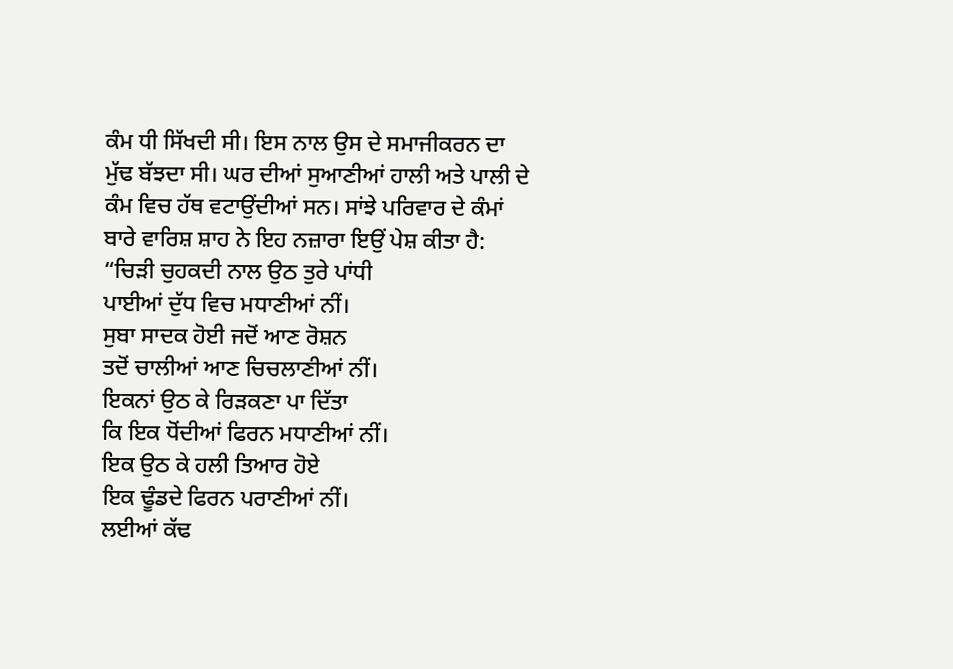ਕੰਮ ਧੀ ਸਿੱਖਦੀ ਸੀ। ਇਸ ਨਾਲ ਉਸ ਦੇ ਸਮਾਜੀਕਰਨ ਦਾ ਮੁੱਢ ਬੱਝਦਾ ਸੀ। ਘਰ ਦੀਆਂ ਸੁਆਣੀਆਂ ਹਾਲੀ ਅਤੇ ਪਾਲੀ ਦੇ ਕੰਮ ਵਿਚ ਹੱਥ ਵਟਾਉਂਦੀਆਂ ਸਨ। ਸਾਂਝੇ ਪਰਿਵਾਰ ਦੇ ਕੰਮਾਂ ਬਾਰੇ ਵਾਰਿਸ਼ ਸ਼ਾਹ ਨੇ ਇਹ ਨਜ਼ਾਰਾ ਇਉਂ ਪੇਸ਼ ਕੀਤਾ ਹੈ:
“ਚਿੜੀ ਚੁਹਕਦੀ ਨਾਲ ਉਠ ਤੁਰੇ ਪਾਂਧੀ
ਪਾਈਆਂ ਦੁੱਧ ਵਿਚ ਮਧਾਣੀਆਂ ਨੀਂ।
ਸੁਬਾ ਸਾਦਕ ਹੋਈ ਜਦੋਂ ਆਣ ਰੋਸ਼ਨ
ਤਦੋਂ ਚਾਲੀਆਂ ਆਣ ਚਿਚਲਾਣੀਆਂ ਨੀਂ।
ਇਕਨਾਂ ਉਠ ਕੇ ਰਿੜਕਣਾ ਪਾ ਦਿੱਤਾ
ਕਿ ਇਕ ਧੋਂਦੀਆਂ ਫਿਰਨ ਮਧਾਣੀਆਂ ਨੀਂ।
ਇਕ ਉਠ ਕੇ ਹਲੀ ਤਿਆਰ ਹੋਏ
ਇਕ ਢੂੰਡਦੇ ਫਿਰਨ ਪਰਾਣੀਆਂ ਨੀਂ।
ਲਈਆਂ ਕੱਢ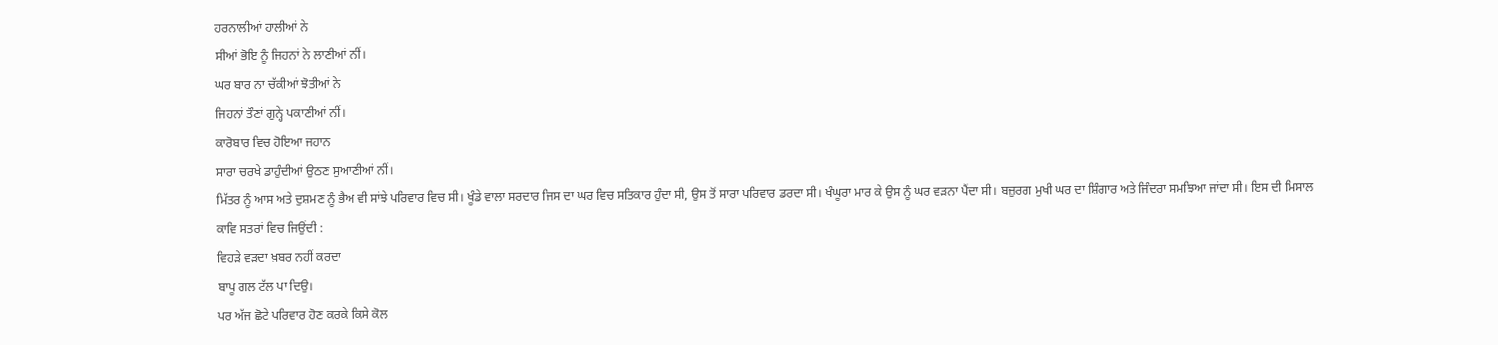ਹਰਨਾਲੀਆਂ ਹਾਲੀਆਂ ਨੇ
ਸੀਆਂ ਭੋਇ ਨੂੰ ਜਿਹਨਾਂ ਨੇ ਲਾਣੀਆਂ ਨੀਂ।
ਘਰ ਬਾਰ ਨਾ ਚੱਕੀਆਂ ਝੋਤੀਆਂ ਨੇ
ਜਿਹਨਾਂ ਤੌਣਾਂ ਗੁਨ੍ਹੇ ਪਕਾਣੀਆਂ ਨੀਂ।
ਕਾਰੋਬਾਰ ਵਿਚ ਹੋਇਆ ਜਹਾਨ
ਸਾਰਾ ਚਰਖੇ ਡਾਹੁੰਦੀਆਂ ਉਠਣ ਸੁਆਣੀਆਂ ਨੀਂ।
ਮਿੱਤਰ ਨੂੰ ਆਸ ਅਤੇ ਦੁਸ਼ਮਣ ਨੂੰ ਭੈਅ ਵੀ ਸਾਂਝੇ ਪਰਿਵਾਰ ਵਿਚ ਸੀ। ਖੂੰਡੇ ਵਾਲਾ ਸਰਦਾਰ ਜਿਸ ਦਾ ਘਰ ਵਿਚ ਸਤਿਕਾਰ ਹੁੰਦਾ ਸੀ, ਉਸ ਤੋਂ ਸਾਰਾ ਪਰਿਵਾਰ ਡਰਦਾ ਸੀ। ਖੰਘੂਰਾ ਮਾਰ ਕੇ ਉਸ ਨੂੰ ਘਰ ਵੜਨਾ ਪੈਂਦਾ ਸੀ। ਬਜ਼ੁਰਗ ਮੁਖੀ ਘਰ ਦਾ ਸ਼ਿੰਗਾਰ ਅਤੇ ਜਿੰਦਰਾ ਸਮਝਿਆ ਜਾਂਦਾ ਸੀ। ਇਸ ਦੀ ਮਿਸਾਲ ਕਾਵਿ ਸਤਰਾਂ ਵਿਚ ਜਿਉਂਦੀ :
ਵਿਹੜੇ ਵੜਦਾ ਖ਼ਬਰ ਨਹੀਂ ਕਰਦਾ
ਬਾਪੂ ਗਲ ਟੱਲ ਪਾ ਦਿਉ।
ਪਰ ਅੱਜ ਛੋਟੇ ਪਰਿਵਾਰ ਹੋਣ ਕਰਕੇ ਕਿਸੇ ਕੋਲ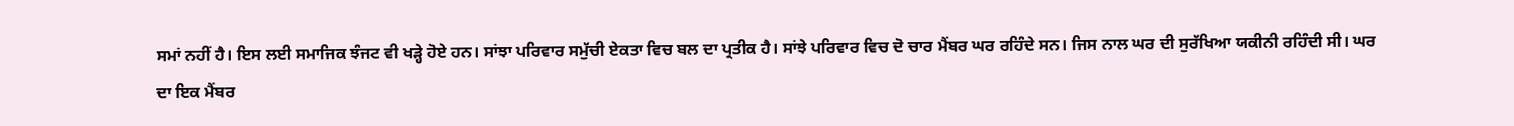ਸਮਾਂ ਨਹੀਂ ਹੈ। ਇਸ ਲਈ ਸਮਾਜਿਕ ਝੰਜਟ ਵੀ ਖੜ੍ਹੇ ਹੋਏ ਹਨ। ਸਾਂਝਾ ਪਰਿਵਾਰ ਸਮੁੱਚੀ ਏਕਤਾ ਵਿਚ ਬਲ ਦਾ ਪ੍ਰਤੀਕ ਹੈ। ਸਾਂਝੇ ਪਰਿਵਾਰ ਵਿਚ ਦੋ ਚਾਰ ਮੈਂਬਰ ਘਰ ਰਹਿੰਦੇ ਸਨ। ਜਿਸ ਨਾਲ ਘਰ ਦੀ ਸੁਰੱਖਿਆ ਯਕੀਨੀ ਰਹਿੰਦੀ ਸੀ। ਘਰ ਦਾ ਇਕ ਮੈਂਬਰ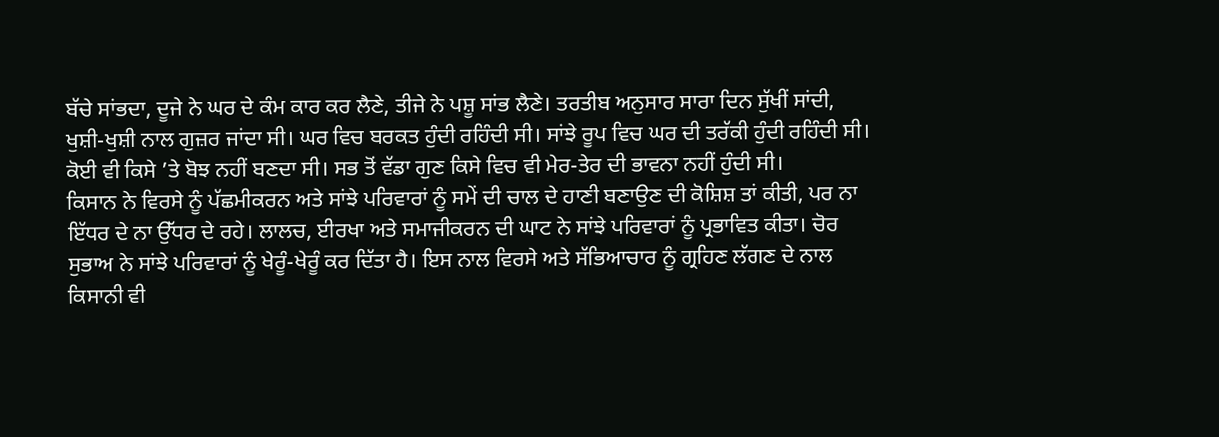ਬੱਚੇ ਸਾਂਭਦਾ, ਦੂਜੇ ਨੇ ਘਰ ਦੇ ਕੰਮ ਕਾਰ ਕਰ ਲੈਣੇ, ਤੀਜੇ ਨੇ ਪਸ਼ੂ ਸਾਂਭ ਲੈਣੇ। ਤਰਤੀਬ ਅਨੁਸਾਰ ਸਾਰਾ ਦਿਨ ਸੁੱਖੀਂ ਸਾਂਦੀ, ਖੁਸ਼ੀ-ਖੁਸ਼ੀ ਨਾਲ ਗੁਜ਼ਰ ਜਾਂਦਾ ਸੀ। ਘਰ ਵਿਚ ਬਰਕਤ ਹੁੰਦੀ ਰਹਿੰਦੀ ਸੀ। ਸਾਂਝੇ ਰੂਪ ਵਿਚ ਘਰ ਦੀ ਤਰੱਕੀ ਹੁੰਦੀ ਰਹਿੰਦੀ ਸੀ। ਕੋਈ ਵੀ ਕਿਸੇ ’ਤੇ ਬੋਝ ਨਹੀਂ ਬਣਦਾ ਸੀ। ਸਭ ਤੋਂ ਵੱਡਾ ਗੁਣ ਕਿਸੇ ਵਿਚ ਵੀ ਮੇਰ-ਤੇਰ ਦੀ ਭਾਵਨਾ ਨਹੀਂ ਹੁੰਦੀ ਸੀ।
ਕਿਸਾਨ ਨੇ ਵਿਰਸੇ ਨੂੰ ਪੱਛਮੀਕਰਨ ਅਤੇ ਸਾਂਝੇ ਪਰਿਵਾਰਾਂ ਨੂੰ ਸਮੇਂ ਦੀ ਚਾਲ ਦੇ ਹਾਣੀ ਬਣਾਉਣ ਦੀ ਕੋਸ਼ਿਸ਼ ਤਾਂ ਕੀਤੀ, ਪਰ ਨਾ ਇੱਧਰ ਦੇ ਨਾ ਉੱਧਰ ਦੇ ਰਹੇ। ਲਾਲਚ, ਈਰਖਾ ਅਤੇ ਸਮਾਜੀਕਰਨ ਦੀ ਘਾਟ ਨੇ ਸਾਂਝੇ ਪਰਿਵਾਰਾਂ ਨੂੰ ਪ੍ਰਭਾਵਿਤ ਕੀਤਾ। ਚੋਰ ਸੁਭਾਅ ਨੇ ਸਾਂਝੇ ਪਰਿਵਾਰਾਂ ਨੂੰ ਖੇਰੂੰ-ਖੇਰੂੰ ਕਰ ਦਿੱਤਾ ਹੈ। ਇਸ ਨਾਲ ਵਿਰਸੇ ਅਤੇ ਸੱਭਿਆਚਾਰ ਨੂੰ ਗ੍ਰਹਿਣ ਲੱਗਣ ਦੇ ਨਾਲ ਕਿਸਾਨੀ ਵੀ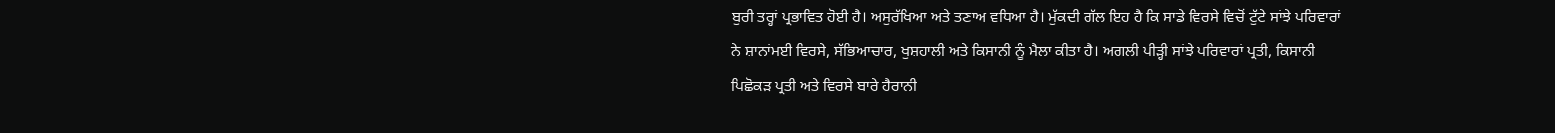ਬੁਰੀ ਤਰ੍ਹਾਂ ਪ੍ਰਭਾਵਿਤ ਹੋਈ ਹੈ। ਅਸੁਰੱਖਿਆ ਅਤੇ ਤਣਾਅ ਵਧਿਆ ਹੈ। ਮੁੱਕਦੀ ਗੱਲ ਇਹ ਹੈ ਕਿ ਸਾਡੇ ਵਿਰਸੇ ਵਿਚੋਂ ਟੁੱਟੇ ਸਾਂਝੇ ਪਰਿਵਾਰਾਂ ਨੇ ਸ਼ਾਨਾਂਮਈ ਵਿਰਸੇ, ਸੱਭਿਆਚਾਰ, ਖੁਸ਼ਹਾਲੀ ਅਤੇ ਕਿਸਾਨੀ ਨੂੰ ਮੈਲਾ ਕੀਤਾ ਹੈ। ਅਗਲੀ ਪੀੜ੍ਹੀ ਸਾਂਝੇ ਪਰਿਵਾਰਾਂ ਪ੍ਰਤੀ, ਕਿਸਾਨੀ ਪਿਛੋਕੜ ਪ੍ਰਤੀ ਅਤੇ ਵਿਰਸੇ ਬਾਰੇ ਹੈਰਾਨੀ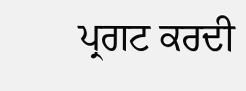ਪ੍ਰਗਟ ਕਰਦੀ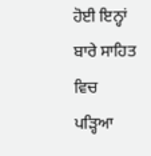ਹੋਈ ਇਨ੍ਹਾਂ ਬਾਰੇ ਸਾਹਿਤ ਵਿਚ ਪੜ੍ਹਿਆ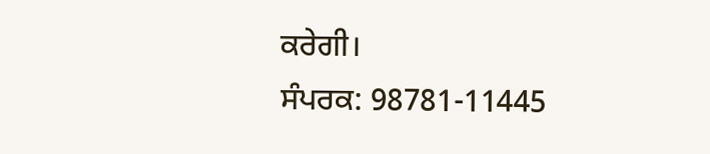ਕਰੇਗੀ।
ਸੰਪਰਕ: 98781-11445